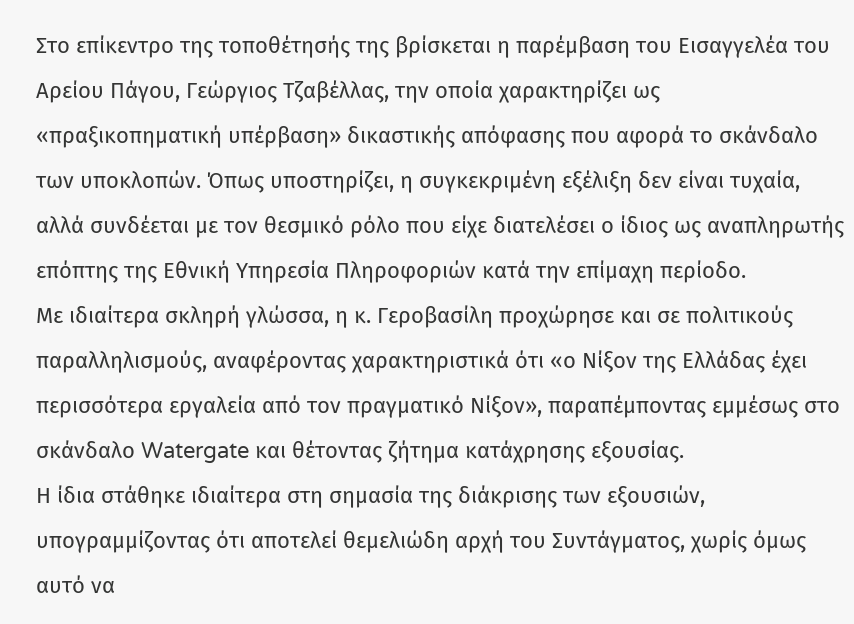Στο επίκεντρο της τοποθέτησής της βρίσκεται η παρέμβαση του Εισαγγελέα του Αρείου Πάγου, Γεώργιος Τζαβέλλας, την οποία χαρακτηρίζει ως «πραξικοπηματική υπέρβαση» δικαστικής απόφασης που αφορά το σκάνδαλο των υποκλοπών. Όπως υποστηρίζει, η συγκεκριμένη εξέλιξη δεν είναι τυχαία, αλλά συνδέεται με τον θεσμικό ρόλο που είχε διατελέσει ο ίδιος ως αναπληρωτής επόπτης της Εθνική Υπηρεσία Πληροφοριών κατά την επίμαχη περίοδο.
Με ιδιαίτερα σκληρή γλώσσα, η κ. Γεροβασίλη προχώρησε και σε πολιτικούς παραλληλισμούς, αναφέροντας χαρακτηριστικά ότι «ο Νίξον της Ελλάδας έχει περισσότερα εργαλεία από τον πραγματικό Νίξον», παραπέμποντας εμμέσως στο σκάνδαλο Watergate και θέτοντας ζήτημα κατάχρησης εξουσίας.
Η ίδια στάθηκε ιδιαίτερα στη σημασία της διάκρισης των εξουσιών, υπογραμμίζοντας ότι αποτελεί θεμελιώδη αρχή του Συντάγματος, χωρίς όμως αυτό να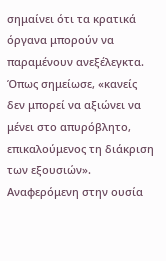σημαίνει ότι τα κρατικά όργανα μπορούν να παραμένουν ανεξέλεγκτα. Όπως σημείωσε, «κανείς δεν μπορεί να αξιώνει να μένει στο απυρόβλητο, επικαλούμενος τη διάκριση των εξουσιών».
Αναφερόμενη στην ουσία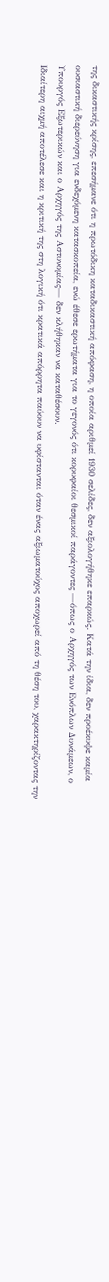της δικαστικής κρίσης, επεσήμανε ότι η πρωτόδικη καταδικαστική απόφαση, η οποία αριθμεί 1930 σελίδες, δεν αξιολογήθηκε επαρκώς. Κατά την ίδια, δεν προέκυψε καμία ουσιαστική διερεύνηση για ενδεχόμενη κατασκοπεία, ενώ έθεσε ερωτήματα για το γεγονός ότι κορυφαίοι θεσμικοί παράγοντες —όπως ο Αρχηγός των Ενόπλων Δυνάμεων, ο Υπουργός Εξωτερικών και ο Αρχηγός της Αστυνομίας— δεν κλήθηκαν να καταθέσουν.
Ιδιαίτερη αιχμή αποτέλεσε και η κριτική της στη λογική ότι κρατικά απόρρητα παύουν να υφίστανται όταν ένας αξιωματούχος αποχωρεί από τη θέση του, χαρακτηρίζοντας την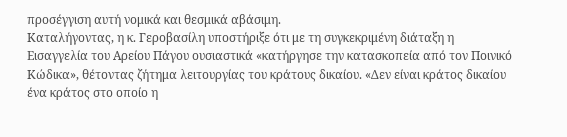προσέγγιση αυτή νομικά και θεσμικά αβάσιμη.
Καταλήγοντας, η κ. Γεροβασίλη υποστήριξε ότι με τη συγκεκριμένη διάταξη η Εισαγγελία του Αρείου Πάγου ουσιαστικά «κατήργησε την κατασκοπεία από τον Ποινικό Κώδικα», θέτοντας ζήτημα λειτουργίας του κράτους δικαίου. «Δεν είναι κράτος δικαίου ένα κράτος στο οποίο η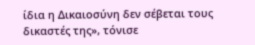ίδια η Δικαιοσύνη δεν σέβεται τους δικαστές της», τόνισε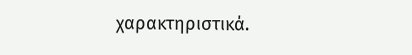χαρακτηριστικά.